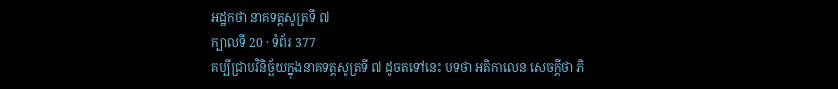អដ្ឋកថា នាគទត្តសូត្រទី ៧
ក្បាលទី 20 · ទំព័រ 377
គប្បីជ្រាបវិនិច្ឆ័យក្នុងនាគទត្តសូត្រទី ៧ ដូចតទៅនេះ បទថា អតិកាលេន សេចក្តីថា ភិ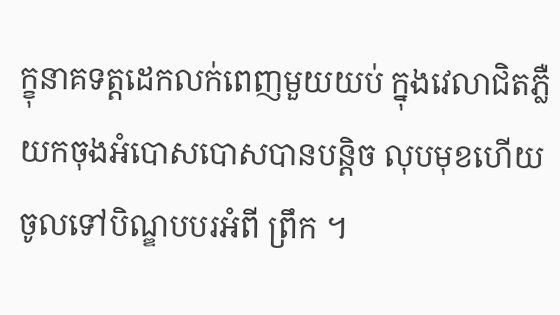ក្ខុនាគទត្តដេកលក់ពេញមួយយប់ ក្នុងវេលាជិតភ្លឺ យកចុងអំបោសបោសបានបន្តិច លុបមុខហើយ ចូលទៅបិណ្ឌបបរអំពី ព្រឹក ។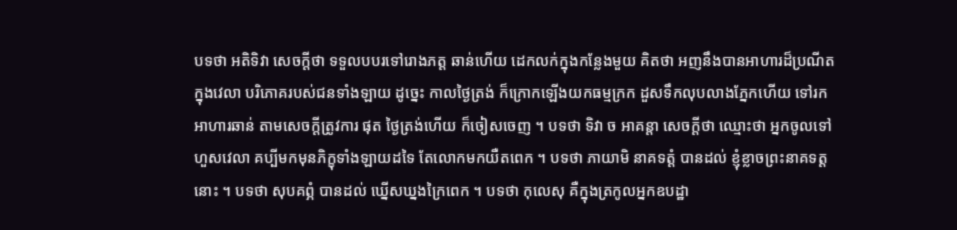បទថា អតិទិវា សេចក្តីថា ទទួលបបរទៅរោងភត្ត ឆាន់ហើយ ដេកលក់ក្នុងកន្លែងមួយ គិតថា អញនឹងបានអាហារដ៏ប្រណីត ក្នុងវេលា បរិភោគរបស់ជនទាំងឡាយ ដូច្នេះ កាលថ្ងៃត្រង់ ក៏ក្រោកឡើងយកធម្មក្រក ដួសទឹកលុបលាងភ្នែកហើយ ទៅរកអាហារឆាន់ តាមសេចក្តីត្រូវការ ផុត ថ្ងៃត្រង់ហើយ ក៏ចៀសចេញ ។ បទថា ទិវា ច អាគន្តា សេចក្តីថា ឈ្មោះថា អ្នកចូលទៅ ហួសវេលា គប្បីមកមុនភិក្ខុទាំងឡាយដទៃ តែលោកមកយឺតពេក ។ បទថា ភាយាមិ នាគទត្តំ បានដល់ ខ្ញុំខ្លាចព្រះនាគទត្តនោះ ។ បទថា សុបគព្ភំ បានដល់ ឃ្នើសឃ្នងក្រៃពេក ។ បទថា កុលេសុ គឺក្នុងត្រកូលអ្នកឧបដ្ឋា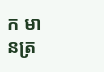ក មានត្រ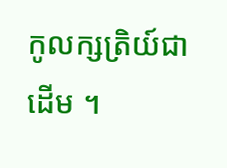កូលក្សត្រិយ៍ជាដើម ។